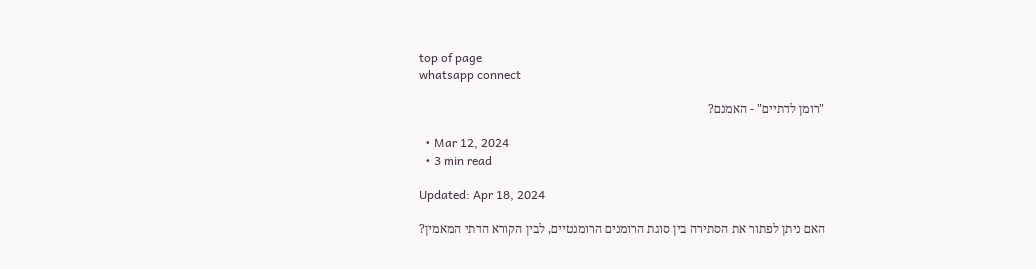top of page
whatsapp connect

"רומן לדתיים" - האמנם?

  • Mar 12, 2024
  • 3 min read

Updated: Apr 18, 2024

האם ניתן לפתור את הסתירה בין סוגת הרומנים הרומנטיים, לבין הקורא הדתי המאמין?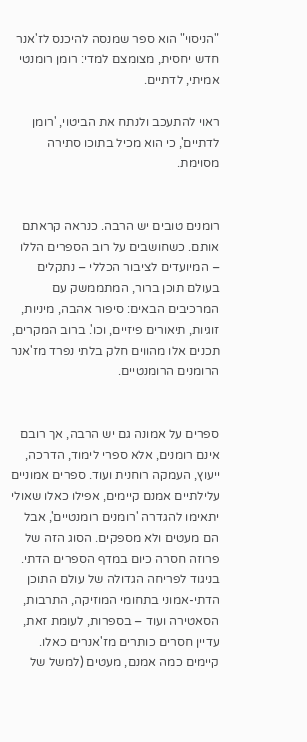"הניסוי" הוא ספר שמנסה להיכנס לז'אנר חדש יחסית, מצומצם למדי: רומן רומנטי אמיתי, לדתיים.

ראוי להתעכב ולנתח את הביטוי, 'רומן לדתיים', כי הוא מכיל בתוכו סתירה מסוימת.


רומנים טובים יש הרבה. כנראה קראתם אותם. כשחושבים על רוב הספרים הללו – המיועדים לציבור הכללי – נתקלים בעולם תוכן ברור, המתממשק עם המרכיבים הבאים: סיפור אהבה, מיניות, זוגיות, תיאורים פיזיים, וכו'. ברוב המקרים, תכנים אלו מהווים חלק בלתי נפרד מז'אנר הרומנים הרומנטיים.


ספרים על אמונה גם יש הרבה, אך רובם אינם רומנים, אלא ספרי לימוד, הדרכה, ייעוץ, העמקה רוחנית ועוד. ספרים אמוניים עלילתיים אמנם קיימים, אפילו כאלו שאולי יתאימו להגדרה 'רומנים רומנטיים', אבל הם מעטים ולא מספקים. הסוג הזה של פרוזה חסרה כיום במדף הספרים הדתי. בניגוד לפריחה הגדולה של עולם התוכן הדתי-אמוני בתחומי המוזיקה, התרבות, הסאטירה ועוד – בספרות, לעומת זאת, עדיין חסרים כותרים מז'אנרים כאלו. קיימים כמה אמנם, מעטים (למשל של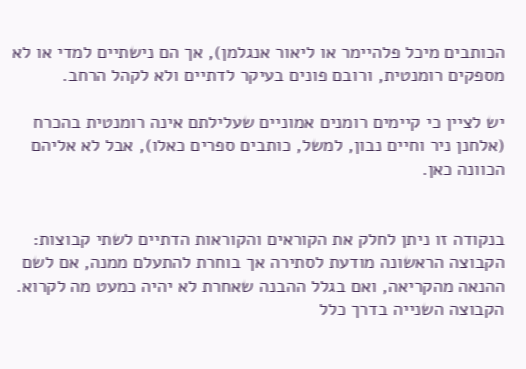הכותבים מיכל פלהיימר או ליאור אנגלמן), אך הם נישתיים למדי או לא מספקים רומנטית, ורובם פונים בעיקר לדתיים ולא לקהל הרחב.

יש לציין כי קיימים רומנים אמוניים שעלילתם אינה רומנטית בהכרח (אלחנן ניר וחיים נבון, למשל, כותבים ספרים כאלו), אבל לא אליהם הכוונה כאן.


בנקודה זו ניתן לחלק את הקוראים והקוראות הדתיים לשתי קבוצות: הקבוצה הראשונה מודעת לסתירה אך בוחרת להתעלם ממנה, אם לשם ההנאה מהקריאה, ואם בגלל ההבנה שאחרת לא יהיה כמעט מה לקרוא. הקבוצה השנייה בדרך כלל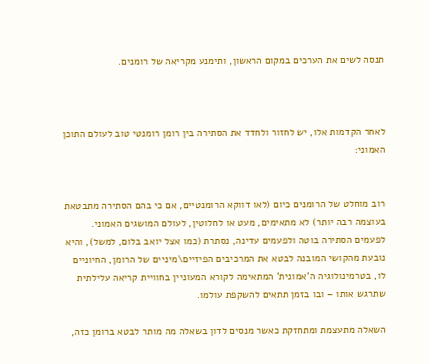תנסה לשים את הערכים במקום הראשון, ותימנע מקריאה של רומנים.



לאחר הקדמות אלו, יש לחזור ולחדד את הסתירה בין רומן רומנטי טוב לעולם התוכן האמוני:


רוב מוחלט של הרומנים כיום (לאו דווקא הרומנטיים, אם כי בהם הסתירה מתבטאת בעוצמה רבה יותר) לא מתאימים, מעט או לחלוטין, לעולם המושגים האמוני. לפעמים הסתירה בוטה ולפעמים עדינה, נסתרת (כמו אצל יואב בלום, למשל), והיא נובעת מהקושי המובנה לבטא את המרכיבים הפיזיים\מיניים של הרומן, החיוניים לו, בטרמינולוגיה ה'אמונית' המתאימה לקורא המעוניין בחוויית קריאה עלילתית שתרגש אותו – ובו בזמן תתאים להשקפת עולמו.

השאלה מתעצמת ומתחזקת כאשר מנסים לדון בשאלה מה מותר לבטא ברומן כזה,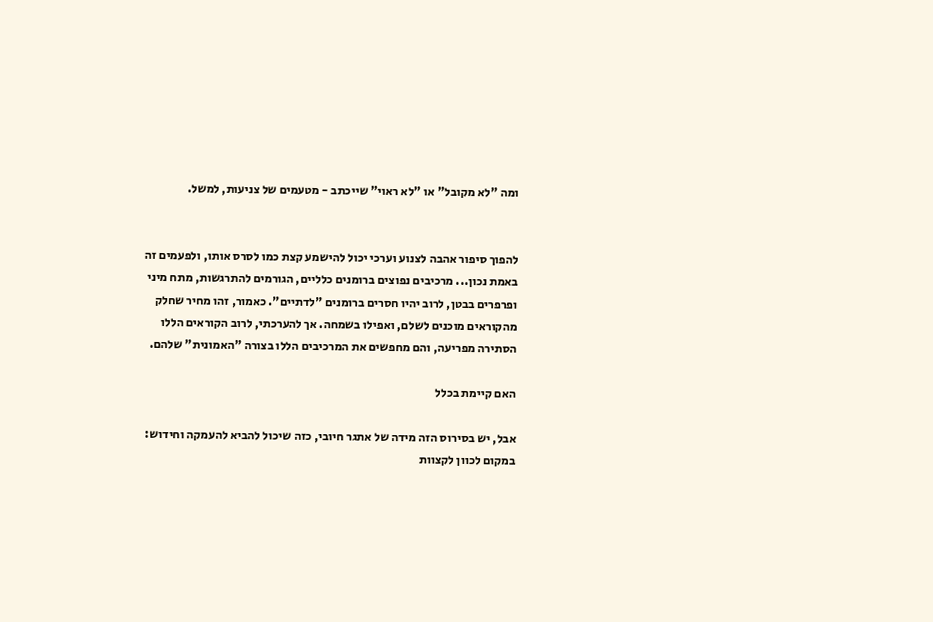ומה "לא מקובל" או "לא ראוי" שייכתב - מטעמים של צניעות, למשל.


להפוך סיפור אהבה לצנוע וערכי יכול להישמע קצת כמו לסרס אותו, ולפעמים זה באמת נכון... מרכיבים נפוצים ברומנים כלליים, הגורמים להתרגשות, מתח מיני ופרפרים בבטן, לרוב יהיו חסרים ברומנים "לדתיים". כאמור, זהו מחיר שחלק מהקוראים מוכנים לשלם, ואפילו בשמחה. אך להערכתי, לרוב הקוראים הללו הסתירה מפריעה, והם מחפשים את המרכיבים הללו בצורה "האמונית" שלהם.

האם קיימת בכלל

אבל, יש בסירוס הזה מידה של אתגר חיובי, כזה שיכול להביא להעמקה וחידוש: במקום לכוון לקצוות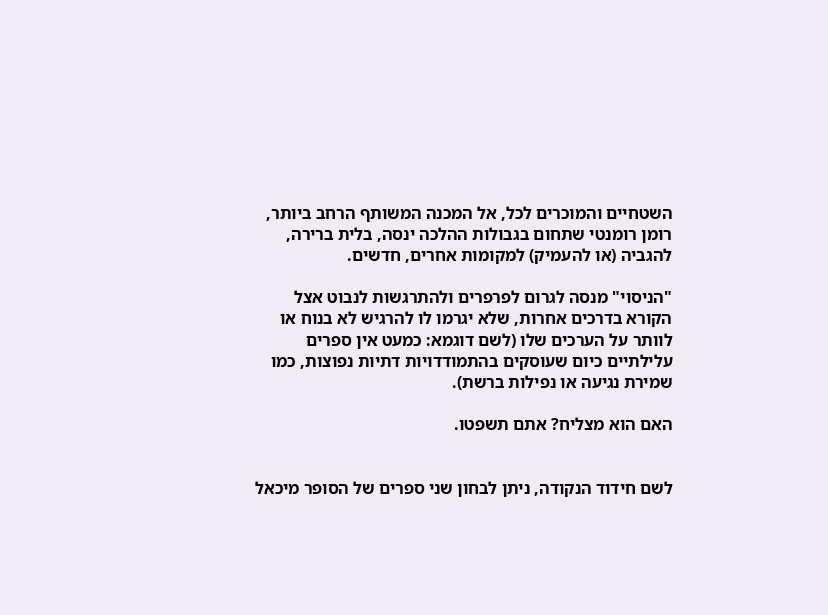השטחיים והמוכרים לכל, אל המכנה המשותף הרחב ביותר, רומן רומנטי שתחום בגבולות ההלכה ינסה, בלית ברירה, להגביה (או להעמיק) למקומות אחרים, חדשים.

"הניסוי" מנסה לגרום לפרפרים ולהתרגשות לנבוט אצל הקורא בדרכים אחרות, שלא יגרמו לו להרגיש לא בנוח או לוותר על הערכים שלו (לשם דוגמא: כמעט אין ספרים עלילתיים כיום שעוסקים בהתמודדויות דתיות נפוצות, כמו שמירת נגיעה או נפילות ברשת).

האם הוא מצליח? אתם תשפטו.


לשם חידוד הנקודה, ניתן לבחון שני ספרים של הסופר מיכאל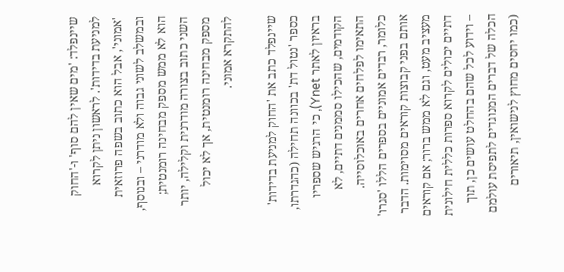שיינפלד: 'מים שאין להם סוף' ו-'החוק למניעת בדידות'. לראשון ניתן לקרוא 'אמוני', אבל הוא כתוב בשפה פרוזאית ובמשלב לשוני גבוה ולא מודרני – ובנוסף, הוא לא ממש מספק מבחינה רומנטית; השני כתוב בצורה מודרנית וקלילה, יותר מספק מבחינה רומנטית, אך לא יכול להתקרא אמוני.

שיינפלד כתב את 'החוק למניעת בדידות' כספר 'נטול דת' בכוונה תחילה (כהגדרתו, בראיון לאתר Ynet), כי הרגיש שספריו הקודמים, שהכילו סממנים דתיים, לא התאימו לפלחים אחרים באוכלוסייה. כלומר, רבדים אמוניים בספרים הללו 'סגרו' אותם בפני קבוצות קוראים מסוימות. הדבר מעציב מעט, וגם לא ממש ברור; אם קוראים דתיים יכולים לקרוא ספרות כללית חילונית – וידוע לכל שהם בהחלט עושים כן, תוך הכלה של דברים המנוגדים לתפיסת עולמם (כמו יחסים מחוץ לנישואין, תיאורים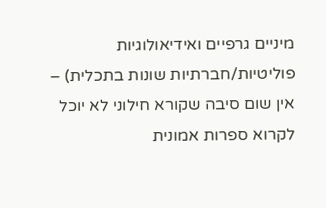מיניים גרפיים ואידיאולוגיות פוליטיות/חברתיות שונות בתכלית) – אין שום סיבה שקורא חילוני לא יוכל לקרוא ספרות אמונית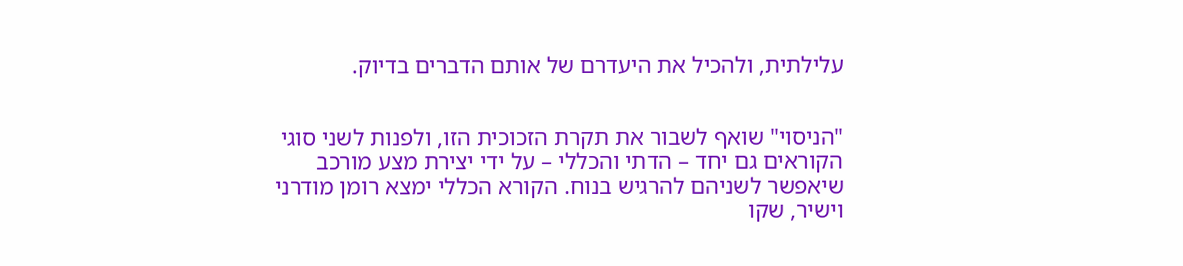עלילתית, ולהכיל את היעדרם של אותם הדברים בדיוק.


"הניסוי" שואף לשבור את תקרת הזכוכית הזו, ולפנות לשני סוגי הקוראים גם יחד – הדתי והכללי – על ידי יצירת מצע מורכב שיאפשר לשניהם להרגיש בנוח. הקורא הכללי ימצא רומן מודרני וישיר, שקו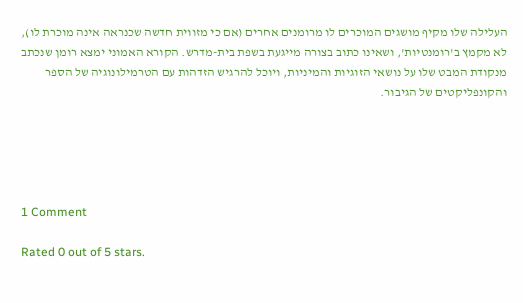העלילה שלו מקיף מושגים המוכרים לו מרומנים אחרים (אם כי מזווית חדשה שכנראה אינה מוכרת לו), לא מקמץ ב'רומנטיות', ושאינו כתוב בצורה מייגעת בשפת בית-מדרש. הקורא האמוני ימצא רומן שנכתב מנקודת המבט שלו על נושאי הזוגיות והמיניות, ויוכל להרגיש הזדהות עם הטרמילונוגיה של הספר והקונפליקטים של הגיבור.





1 Comment

Rated 0 out of 5 stars.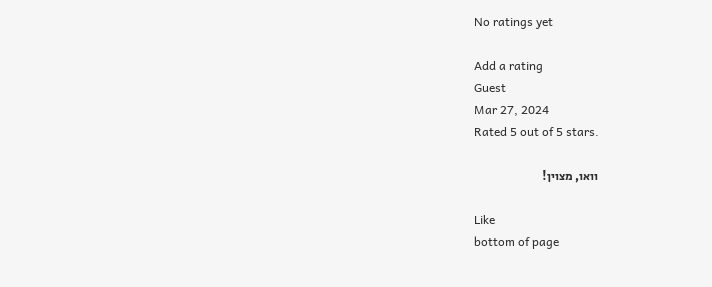No ratings yet

Add a rating
Guest
Mar 27, 2024
Rated 5 out of 5 stars.

וואו, מצוין!

Like
bottom of page